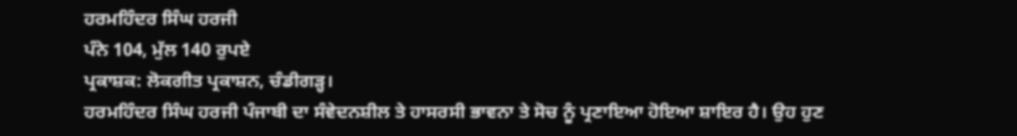ਹਰਮਹਿੰਦਰ ਸਿੰਘ ਹਰਜੀ
ਪੰਨੇ 104, ਮੁੱਲ 140 ਰੁਪਏ
ਪ੍ਰਕਾਸ਼ਕ: ਲੋਕਗੀਤ ਪ੍ਰਕਾਸ਼ਨ, ਚੰਡੀਗੜ੍ਹ।
ਹਰਮਹਿੰਦਰ ਸਿੰਘ ਹਰਜੀ ਪੰਜਾਬੀ ਦਾ ਸੰਵੇਦਨਸ਼ੀਲ ਤੇ ਹਾਸਰਸੀ ਭਾਵਨਾ ਤੇ ਸੋਚ ਨੂੰ ਪ੍ਰਣਾਇਆ ਹੋਇਆ ਸ਼ਾਇਰ ਹੈ। ਉਹ ਹੁਣ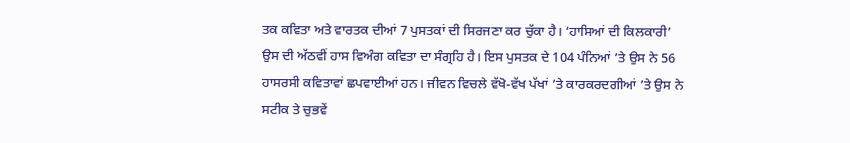ਤਕ ਕਵਿਤਾ ਅਤੇ ਵਾਰਤਕ ਦੀਆਂ 7 ਪੁਸਤਕਾਂ ਦੀ ਸਿਰਜਣਾ ਕਰ ਚੁੱਕਾ ਹੈ। ‘ਹਾਸਿਆਂ ਦੀ ਕਿਲਕਾਰੀ’ ਉਸ ਦੀ ਅੱਠਵੀਂ ਹਾਸ ਵਿਅੰਗ ਕਵਿਤਾ ਦਾ ਸੰਗ੍ਰਹਿ ਹੈ। ਇਸ ਪੁਸਤਕ ਦੇ 104 ਪੰਨਿਆਂ ’ਤੇ ਉਸ ਨੇ 56 ਹਾਸਰਸੀ ਕਵਿਤਾਵਾਂ ਛਪਵਾਈਆਂ ਹਨ। ਜੀਵਨ ਵਿਚਲੇ ਵੱਖੋ-ਵੱਖ ਪੱਖਾਂ ’ਤੇ ਕਾਰਕਰਦਗੀਆਂ ’ਤੇ ਉਸ ਨੇ ਸਟੀਕ ਤੇ ਚੁਭਵੇਂ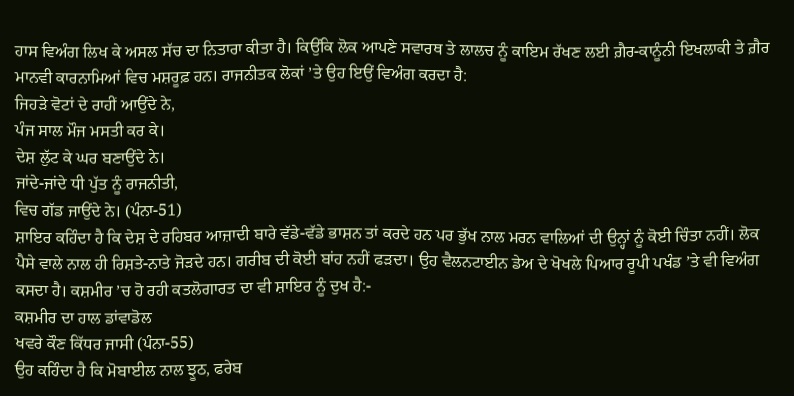ਹਾਸ ਵਿਅੰਗ ਲਿਖ ਕੇ ਅਸਲ ਸੱਚ ਦਾ ਨਿਤਾਰਾ ਕੀਤਾ ਹੈ। ਕਿਉਂਕਿ ਲੋਕ ਆਪਣੇ ਸਵਾਰਥ ਤੇ ਲਾਲਚ ਨੂੰ ਕਾਇਮ ਰੱਖਣ ਲਈ ਗ਼ੈਰ-ਕਾਨੂੰਨੀ ਇਖਲਾਕੀ ਤੇ ਗ਼ੈਰ ਮਾਨਵੀ ਕਾਰਨਾਮਿਆਂ ਵਿਚ ਮਸ਼ਰੂਫ਼ ਹਨ। ਰਾਜਨੀਤਕ ਲੋਕਾਂ ’ਤੇ ਉਹ ਇਉਂ ਵਿਅੰਗ ਕਰਦਾ ਹੈ:
ਜਿਹੜੇ ਵੋਟਾਂ ਦੇ ਰਾਹੀਂ ਆਉਂਦੇ ਨੇ,
ਪੰਜ ਸਾਲ ਮੌਜ ਮਸਤੀ ਕਰ ਕੇ।
ਦੇਸ਼ ਲੁੱਟ ਕੇ ਘਰ ਬਣਾਉਂਦੇ ਨੇ।
ਜਾਂਦੇ-ਜਾਂਦੇ ਧੀ ਪੁੱਤ ਨੂੰ ਰਾਜਨੀਤੀ,
ਵਿਚ ਗੱਡ ਜਾਉਂਦੇ ਨੇ। (ਪੰਨਾ-51)
ਸ਼ਾਇਰ ਕਹਿੰਦਾ ਹੈ ਕਿ ਦੇਸ਼ ਦੇ ਰਹਿਬਰ ਆਜ਼ਾਦੀ ਬਾਰੇ ਵੱਡੇ-ਵੱਡੇ ਭਾਸ਼ਨ ਤਾਂ ਕਰਦੇ ਹਨ ਪਰ ਭੁੱਖ ਨਾਲ ਮਰਨ ਵਾਲਿਆਂ ਦੀ ਉਨ੍ਹਾਂ ਨੂੰ ਕੋਈ ਚਿੰਤਾ ਨਹੀਂ। ਲੋਕ ਪੈਸੇ ਵਾਲੇ ਨਾਲ ਹੀ ਰਿਸ਼ਤੇ-ਨਾਤੇ ਜੋੜਦੇ ਹਨ। ਗਰੀਬ ਦੀ ਕੋਈ ਬਾਂਹ ਨਹੀਂ ਫੜਦਾ। ਉਹ ਵੈਲਨਟਾਈਨ ਡੇਅ ਦੇ ਖੋਖਲੇ ਪਿਆਰ ਰੂਪੀ ਪਖੰਡ ’ਤੇ ਵੀ ਵਿਅੰਗ ਕਸਦਾ ਹੈ। ਕਸ਼ਮੀਰ ’ਚ ਹੋ ਰਹੀ ਕਤਲੋਗਾਰਤ ਦਾ ਵੀ ਸ਼ਾਇਰ ਨੂੰ ਦੁਖ ਹੈ:-
ਕਸ਼ਮੀਰ ਦਾ ਹਾਲ ਡਾਂਵਾਡੋਲ
ਖਵਰੇ ਕੌਣ ਕਿੱਧਰ ਜਾਸੀ (ਪੰਨਾ-55)
ਉਹ ਕਹਿੰਦਾ ਹੈ ਕਿ ਮੋਬਾਈਲ ਨਾਲ ਝੂਠ, ਫਰੇਬ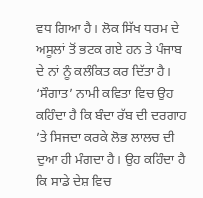ਵਧ ਗਿਆ ਹੈ। ਲੋਕ ਸਿੱਖ ਧਰਮ ਦੇ ਅਸੂਲਾਂ ਤੋਂ ਭਟਕ ਗਏ ਹਨ ਤੇ ਪੰਜਾਬ ਦੇ ਨਾਂ ਨੂੰ ਕਲੰਕਿਤ ਕਰ ਦਿੱਤਾ ਹੈ। ‘ਸੌਗਾਤ’ ਨਾਮੀ ਕਵਿਤਾ ਵਿਚ ਉਹ ਕਹਿੰਦਾ ਹੈ ਕਿ ਬੰਦਾ ਰੱਬ ਦੀ ਦਰਗਾਹ ’ਤੇ ਸਿਜਦਾ ਕਰਕੇ ਲੋਭ ਲਾਲਚ ਦੀ ਦੁਆ ਹੀ ਮੰਗਦਾ ਹੈ। ਉਹ ਕਹਿੰਦਾ ਹੈ ਕਿ ਸਾਡੇ ਦੇਸ਼ ਵਿਚ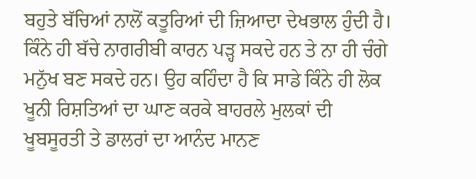ਬਹੁਤੇ ਬੱਚਿਆਂ ਨਾਲੋਂ ਕਤੂਰਿਆਂ ਦੀ ਜ਼ਿਆਦਾ ਦੇਖਭਾਲ ਹੁੰਦੀ ਹੈ।
ਕਿੰਨੇ ਹੀ ਬੱਚੇ ਨਾਗਰੀਬੀ ਕਾਰਨ ਪੜ੍ਹ ਸਕਦੇ ਹਨ ਤੇ ਨਾ ਹੀ ਚੰਗੇ ਮਨੁੱਖ ਬਣ ਸਕਦੇ ਹਨ। ਉਹ ਕਹਿੰਦਾ ਹੈ ਕਿ ਸਾਡੇ ਕਿੰਨੇ ਹੀ ਲੋਕ ਖੂਨੀ ਰਿਸ਼ਤਿਆਂ ਦਾ ਘਾਣ ਕਰਕੇ ਬਾਹਰਲੇ ਮੁਲਕਾਂ ਦੀ ਖੂਬਸੂਰਤੀ ਤੇ ਡਾਲਰਾਂ ਦਾ ਆਨੰਦ ਮਾਨਣ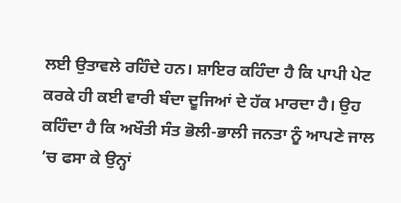ਲਈ ਉਤਾਵਲੇ ਰਹਿੰਦੇ ਹਨ। ਸ਼ਾਇਰ ਕਹਿੰਦਾ ਹੈ ਕਿ ਪਾਪੀ ਪੇਟ ਕਰਕੇ ਹੀ ਕਈ ਵਾਰੀ ਬੰਦਾ ਦੂਜਿਆਂ ਦੇ ਹੱਕ ਮਾਰਦਾ ਹੈ। ਉਹ ਕਹਿੰਦਾ ਹੈ ਕਿ ਅਖੌਤੀ ਸੰਤ ਭੋਲੀ-ਭਾਲੀ ਜਨਤਾ ਨੂੰ ਆਪਣੇ ਜਾਲ ’ਚ ਫਸਾ ਕੇ ਉਨ੍ਹਾਂ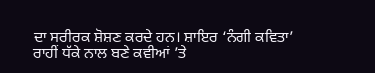ਦਾ ਸਰੀਰਕ ਸ਼ੋਸ਼ਣ ਕਰਦੇ ਹਨ। ਸ਼ਾਇਰ ‘ਨੰਗੀ ਕਵਿਤਾ’ ਰਾਹੀਂ ਧੱਕੇ ਨਾਲ ਬਣੇ ਕਵੀਆਂ ’ਤੇ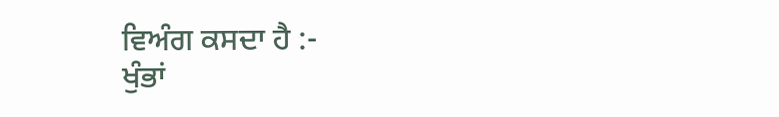ਵਿਅੰਗ ਕਸਦਾ ਹੈ :-
ਖੁੰਭਾਂ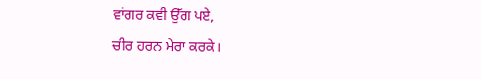ਵਾਂਗਰ ਕਵੀ ਉੱਗ ਪਏ,
ਚੀਰ ਹਰਨ ਮੇਰਾ ਕਰਕੇ।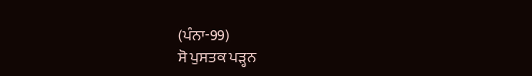(ਪੰਨਾ-99)
ਸੋ ਪੁਸਤਕ ਪੜ੍ਹਨ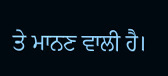ਤੇ ਮਾਨਣ ਵਾਲੀ ਹੈ।